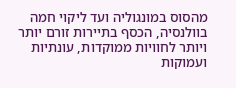מהסוס במונגוליה ועד ליקוי חמה בוולנסיה, הכסף בתיירות זורם יותר ויותר לחוויות ממוקדות, עונתיות ועמוקות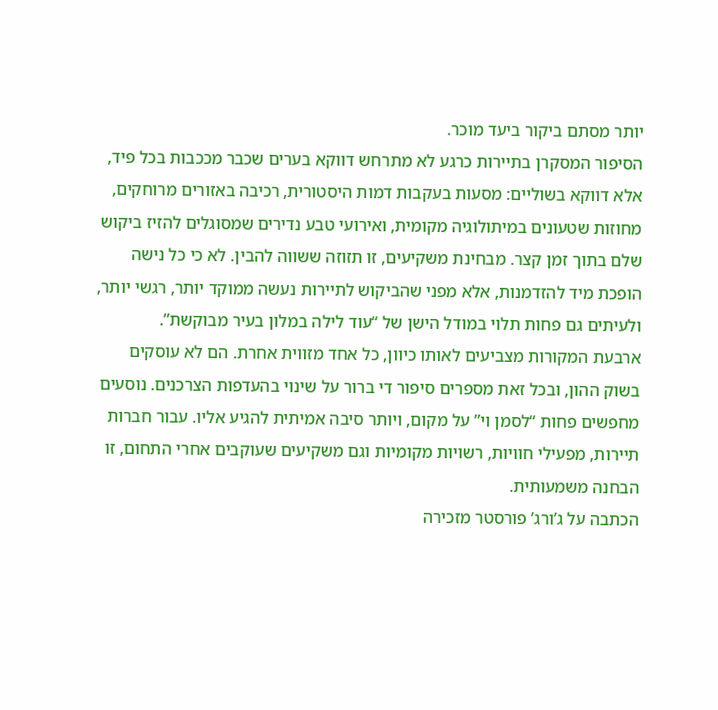יותר מסתם ביקור ביעד מוכר.
הסיפור המסקרן בתיירות כרגע לא מתרחש דווקא בערים שכבר מככבות בכל פיד, אלא דווקא בשוליים: מסעות בעקבות דמות היסטורית, רכיבה באזורים מרוחקים, מחוזות שטעונים במיתולוגיה מקומית, ואירועי טבע נדירים שמסוגלים להזיז ביקוש שלם בתוך זמן קצר. מבחינת משקיעים, זו תזוזה ששווה להבין. לא כי כל נישה הופכת מיד להזדמנות, אלא מפני שהביקוש לתיירות נעשה ממוקד יותר, רגשי יותר, ולעיתים גם פחות תלוי במודל הישן של “עוד לילה במלון בעיר מבוקשת”.
ארבעת המקורות מצביעים לאותו כיוון, כל אחד מזווית אחרת. הם לא עוסקים בשוק ההון, ובכל זאת מספרים סיפור די ברור על שינוי בהעדפות הצרכנים. נוסעים מחפשים פחות “לסמן וי” על מקום, ויותר סיבה אמיתית להגיע אליו. עבור חברות תיירות, מפעילי חוויות, רשויות מקומיות וגם משקיעים שעוקבים אחרי התחום, זו הבחנה משמעותית.
הכתבה על ג’ורג’ פורסטר מזכירה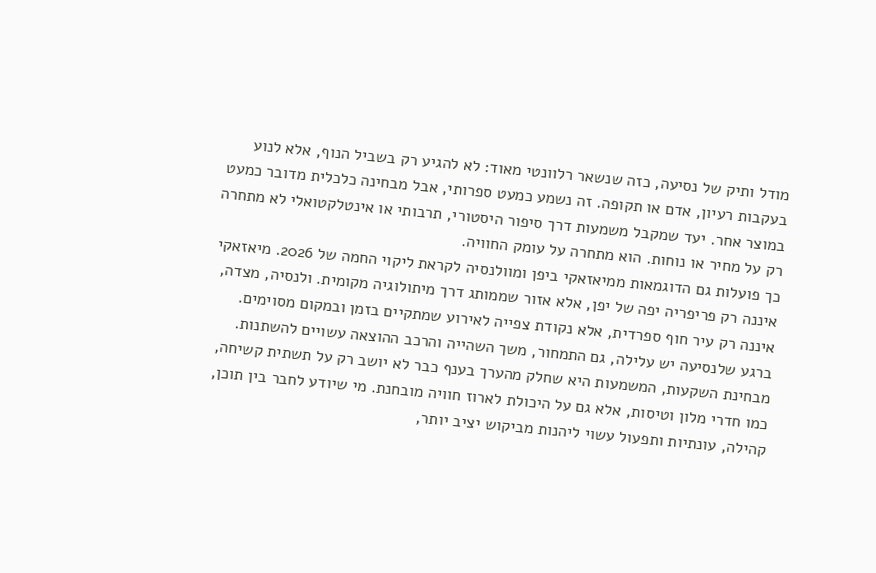מודל ותיק של נסיעה, כזה שנשאר רלוונטי מאוד: לא להגיע רק בשביל הנוף, אלא לנוע בעקבות רעיון, אדם או תקופה. זה נשמע כמעט ספרותי, אבל מבחינה כלכלית מדובר כמעט במוצר אחר. יעד שמקבל משמעות דרך סיפור היסטורי, תרבותי או אינטלקטואלי לא מתחרה רק על מחיר או נוחות. הוא מתחרה על עומק החוויה.
כך פועלות גם הדוגמאות ממיאזאקי ביפן ומוולנסיה לקראת ליקוי החמה של 2026. מיאזאקי איננה רק פריפריה יפה של יפן, אלא אזור שממותג דרך מיתולוגיה מקומית. ולנסיה, מצדה, איננה רק עיר חוף ספרדית, אלא נקודת צפייה לאירוע שמתקיים בזמן ובמקום מסוימים. ברגע שלנסיעה יש עלילה, גם התמחור, משך השהייה והרכב ההוצאה עשויים להשתנות.
מבחינת השקעות, המשמעות היא שחלק מהערך בענף כבר לא יושב רק על תשתית קשיחה, כמו חדרי מלון וטיסות, אלא גם על היכולת לארוז חוויה מובחנת. מי שיודע לחבר בין תוכן, קהילה, עונתיות ותפעול עשוי ליהנות מביקוש יציב יותר,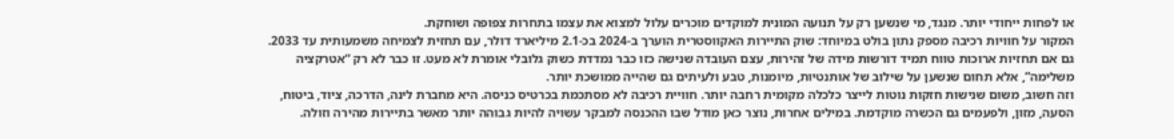או לפחות ייחודי יותר. מנגד, מי שנשען רק על תנועה המונית למוקדים מוכרים עלול למצוא את עצמו בתחרות צפופה ושוחקת.
המקור על חוויות רכיבה מספק נתון בולט במיוחד: שוק התיירות האקווסטרית הוערך ב-2024 בכ-2.1 מיליארד דולר, עם תחזית לצמיחה משמעותית עד 2033. גם אם תחזיות ארוכות טווח תמיד דורשות מידה של זהירות, עצם העובדה שנישה כזו כבר נמדדת כשוק גלובלי אומרת לא מעט. זו כבר לא רק “אטרקציה משלימה”, אלא תחום שנשען על שילוב של אותנטיות, מיומנות, טבע ולעיתים גם שהייה ממושכת יותר.
וזה חשוב, משום שנישות חזקות נוטות לייצר כלכלה מקומית רחבה יותר. חוויית רכיבה לא מסתכמת בכרטיס כניסה. היא מחברת לינה, הדרכה, ציוד, ביטוח, הסעה, מזון, ולפעמים גם הכשרה מוקדמת. במילים אחרות, נוצר כאן מודל שבו ההכנסה למבקר עשויה להיות גבוהה יותר מאשר בתיירות מהירה וזולה.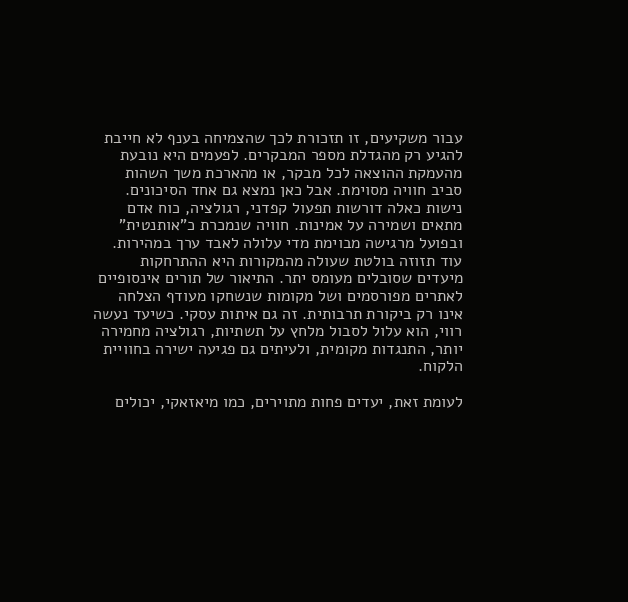עבור משקיעים, זו תזכורת לכך שהצמיחה בענף לא חייבת להגיע רק מהגדלת מספר המבקרים. לפעמים היא נובעת מהעמקת ההוצאה לכל מבקר, או מהארכת משך השהות סביב חוויה מסוימת. אבל כאן נמצא גם אחד הסיכונים. נישות כאלה דורשות תפעול קפדני, רגולציה, כוח אדם מתאים ושמירה על אמינות. חוויה שנמכרת כ”אותנטית” ובפועל מרגישה מבוימת מדי עלולה לאבד ערך במהירות.
עוד תזוזה בולטת שעולה מהמקורות היא ההתרחקות מיעדים שסובלים מעומס יתר. התיאור של תורים אינסופיים לאתרים מפורסמים ושל מקומות שנשחקו מעודף הצלחה אינו רק ביקורת תרבותית. זה גם איתות עסקי. כשיעד נעשה רווי, הוא עלול לסבול מלחץ על תשתיות, רגולציה מחמירה יותר, התנגדות מקומית, ולעיתים גם פגיעה ישירה בחוויית הלקוח.

לעומת זאת, יעדים פחות מתוירים, כמו מיאזאקי, יכולים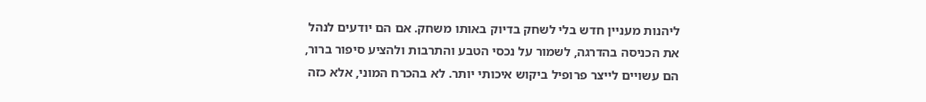ליהנות מעניין חדש בלי לשחק בדיוק באותו משחק. אם הם יודעים לנהל את הכניסה בהדרגה, לשמור על נכסי הטבע והתרבות ולהציע סיפור ברור, הם עשויים לייצר פרופיל ביקוש איכותי יותר. לא בהכרח המוני, אלא כזה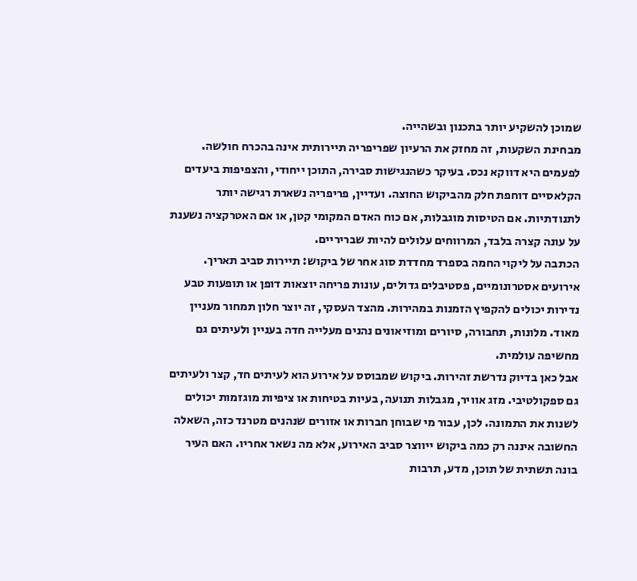שמוכן להשקיע יותר בתכנון ובשהייה.
מבחינת השקעות, זה מחזק את הרעיון שפריפריה תיירותית אינה בהכרח חולשה. לפעמים היא דווקא נכס. בעיקר כשהנגישות סבירה, התוכן ייחודי, והצפיפות ביעדים הקלאסיים דוחפת חלק מהביקוש החוצה. ועדיין, פריפריה נשארת רגישה יותר לתנודתיות. אם הטיסות מוגבלות, אם כוח האדם המקומי קטן, או אם האטרקציה נשענת על עונה קצרה בלבד, המרווחים עלולים להיות שבריריים.
הכתבה על ליקוי החמה בספרד מחדדת סוג אחר של ביקוש: תיירות סביב תאריך. אירועים אסטרונומיים, פסטיבלים גדולים, עונות פריחה יוצאות דופן או תופעות טבע נדירות יכולים להקפיץ הזמנות במהירות. מהצד העסקי, זה יוצר חלון תמחור מעניין מאוד. מלונות, תחבורה, סיורים ומוזיאונים נהנים מעלייה חדה בעניין ולעיתים גם מחשיפה עולמית.
אבל כאן בדיוק נדרשת זהירות. ביקוש שמבוסס על אירוע הוא לעיתים חד, קצר ולעיתים גם ספקולטיבי. מזג אוויר, מגבלות תנועה, בעיות בטיחות או ציפיות מוגזמות יכולים לשנות את התמונה. לכן, עבור מי שבוחן חברות או אזורים שנהנים מטרנד כזה, השאלה החשובה איננה רק כמה ביקוש ייווצר סביב האירוע, אלא מה נשאר אחריו. האם העיר בונה תשתית של תוכן, מדע, תרבות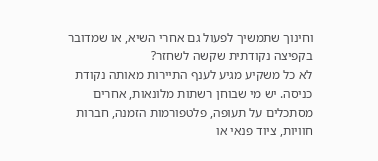וחינוך שתמשיך לפעול גם אחרי השיא, או שמדובר בקפיצה נקודתית שקשה לשחזר?
לא כל משקיע מגיע לענף התיירות מאותה נקודת כניסה. יש מי שבוחן רשתות מלונאות, אחרים מסתכלים על תעופה, פלטפורמות הזמנה, חברות חוויות, ציוד פנאי או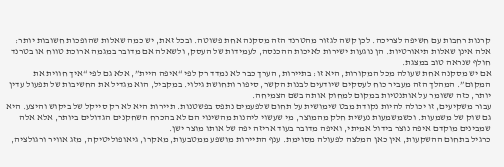קרנות רחבות עם חשיפה לצריכה. לכן קשה לגזור מהטרנד הזה מסקנה אחת פשוטה. ובכל זאת, יש כמה שאלות שהופכות חשובות יותר:
אלה אינן שאלות תיאורטיות. הן נוגעות ישירות לאיכות ההכנסה, לעמידות של העסק, ולשאלה אם מדובר במגמה ארוכת טווח או בטרנד חולף שנראה טוב במצגת.
אם יש מסקנה אחת שעולה מכל המקורות, היא זו: בתיירות, הערך כבר לא נמדד רק לפי “איפה היית”, אלא גם לפי “איך חווית את המקום”. המהלך הזה מעביר כוח לעסקים שיודעים לבנות הקשר, סיפור ותחושת גילוי. במקביל, הוא מגדיל את החשיבות של תפעול עדין יותר, כזה ששומר על אותנטיות במקום למחוק אותה בשם הצמיחה.
עבור משקיעים, זו יכולה להיות נקודת מבט שימושית על תחום שלפעמים נתפס בפשטנות. תיירות היא לא רק סייקל של ביקוש והיצע. היא גם שוק של משמעות. וכשמשמעות נעשית חלק מהמוצר, מי שעשוי ליהנות מהשינוי הם לא בהכרח השחקנים הגדולים ביותר, אלא אלה שמבינים מוקדם איפה נוצר בידול אמיתי, ואיפה מדובר בעוד אריזה יפה של אותו מוצר ישן.
כרגיל בתחום ההשקעות, אין כאן המלצה לפעולה מסוימת. ענף התיירות מושפע ממטבעות, מאקרו, גיאופוליטיקה, מזג אוויר ורגולציה,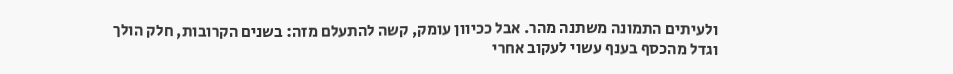ולעיתים התמונה משתנה מהר. אבל ככיוון עומק, קשה להתעלם מזה: בשנים הקרובות, חלק הולך וגדל מהכסף בענף עשוי לעקוב אחרי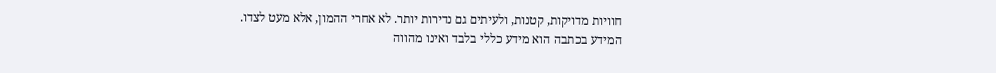חוויות מדויקות, קטנות, ולעיתים גם נדירות יותר. לא אחרי ההמון, אלא מעט לצדו.
המידע בכתבה הוא מידע כללי בלבד ואינו מהווה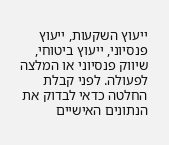ייעוץ השקעות, ייעוץ פנסיוני, ייעוץ ביטוחי, שיווק פנסיוני או המלצה לפעולה. לפני קבלת החלטה כדאי לבדוק את הנתונים האישיים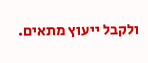ולקבל ייעוץ מתאים.